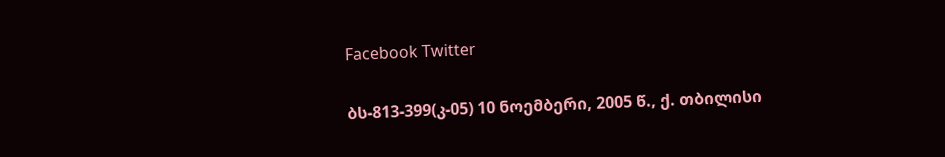Facebook Twitter

ბს-813-399(კ-05) 10 ნოემბერი, 2005 წ., ქ. თბილისი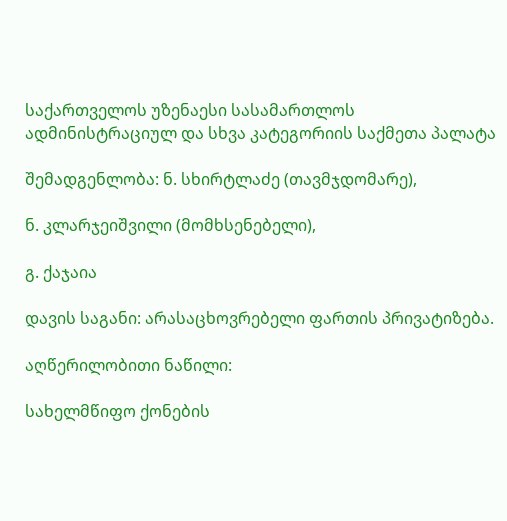საქართველოს უზენაესი სასამართლოს ადმინისტრაციულ და სხვა კატეგორიის საქმეთა პალატა

შემადგენლობა: ნ. სხირტლაძე (თავმჯდომარე),

ნ. კლარჯეიშვილი (მომხსენებელი),

გ. ქაჯაია

დავის საგანი: არასაცხოვრებელი ფართის პრივატიზება.

აღწერილობითი ნაწილი:

სახელმწიფო ქონების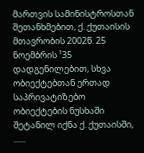მართვის სამინისტროსთან შეთანხმებით, ქ. ქუთაისის მთავრობის 2002წ. 25 ნოემბრის ¹35 დადგენილებით, სხვა ობიექტებთან ერთად საპრივატიზებო ობიექტების ნუსხაში შეტანილ იქნა ქ. ქუთაისში, ......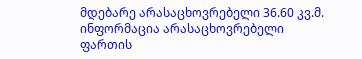მდებარე არასაცხოვრებელი 36.60 კვ.მ. ინფორმაცია არასაცხოვრებელი ფართის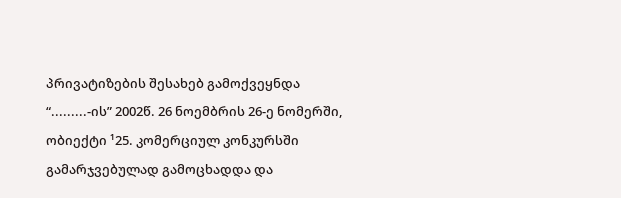პრივატიზების შესახებ გამოქვეყნდა “.........-ის” 2002წ. 26 ნოემბრის 26-ე ნომერში, ობიექტი ¹25. კომერციულ კონკურსში გამარჯვებულად გამოცხადდა და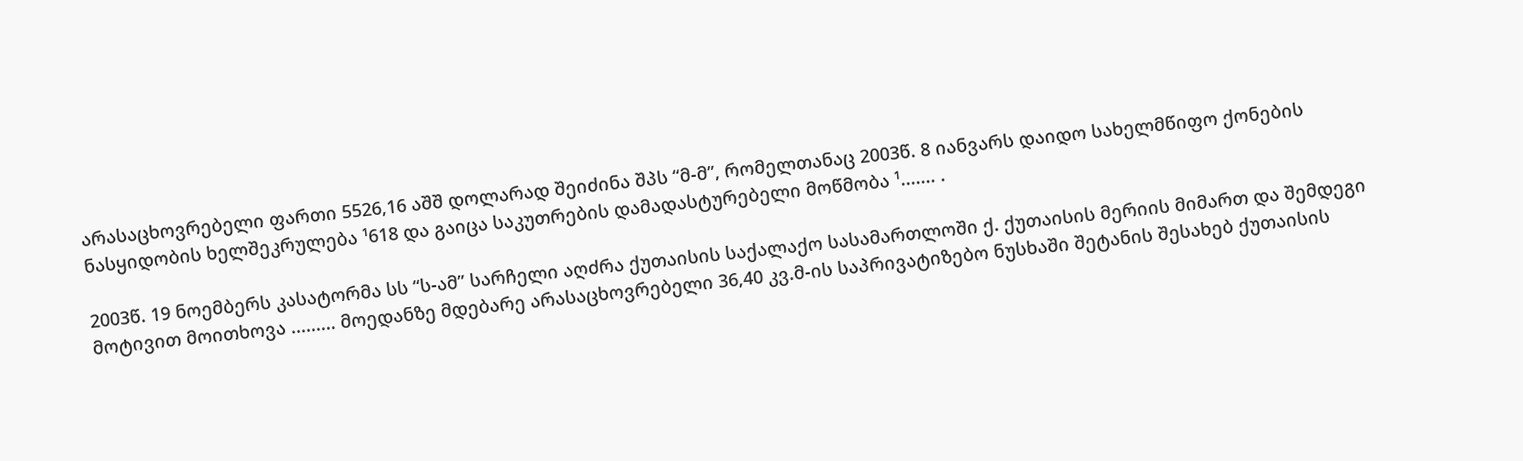არასაცხოვრებელი ფართი 5526,16 აშშ დოლარად შეიძინა შპს “მ-მ”, რომელთანაც 2003წ. 8 იანვარს დაიდო სახელმწიფო ქონების ნასყიდობის ხელშეკრულება ¹618 და გაიცა საკუთრების დამადასტურებელი მოწმობა ¹....... .

2003წ. 19 ნოემბერს კასატორმა სს “ს-ამ” სარჩელი აღძრა ქუთაისის საქალაქო სასამართლოში ქ. ქუთაისის მერიის მიმართ და შემდეგი მოტივით მოითხოვა ......... მოედანზე მდებარე არასაცხოვრებელი 36,40 კვ.მ-ის საპრივატიზებო ნუსხაში შეტანის შესახებ ქუთაისის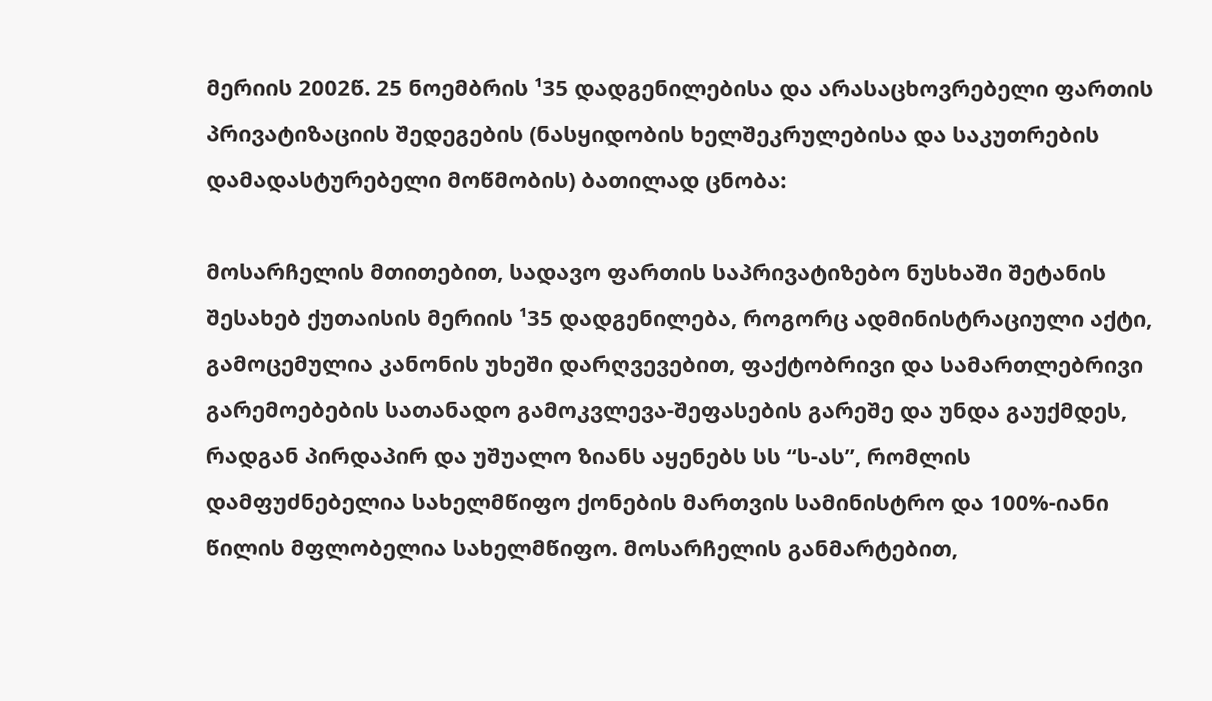მერიის 2002წ. 25 ნოემბრის ¹35 დადგენილებისა და არასაცხოვრებელი ფართის პრივატიზაციის შედეგების (ნასყიდობის ხელშეკრულებისა და საკუთრების დამადასტურებელი მოწმობის) ბათილად ცნობა:

მოსარჩელის მთითებით, სადავო ფართის საპრივატიზებო ნუსხაში შეტანის შესახებ ქუთაისის მერიის ¹35 დადგენილება, როგორც ადმინისტრაციული აქტი, გამოცემულია კანონის უხეში დარღვევებით, ფაქტობრივი და სამართლებრივი გარემოებების სათანადო გამოკვლევა-შეფასების გარეშე და უნდა გაუქმდეს, რადგან პირდაპირ და უშუალო ზიანს აყენებს სს “ს-ას”, რომლის დამფუძნებელია სახელმწიფო ქონების მართვის სამინისტრო და 100%-იანი წილის მფლობელია სახელმწიფო. მოსარჩელის განმარტებით,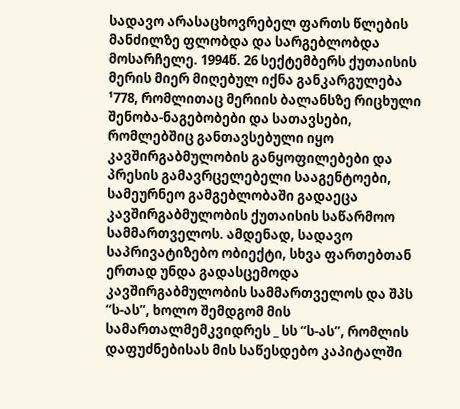სადავო არასაცხოვრებელ ფართს წლების მანძილზე ფლობდა და სარგებლობდა მოსარჩელე. 1994წ. 26 სექტემბერს ქუთაისის მერის მიერ მიღებულ იქნა განკარგულება ¹778, რომლითაც მერიის ბალანსზე რიცხული შენობა-ნაგებობები და სათავსები, რომლებშიც განთავსებული იყო კავშირგაბმულობის განყოფილებები და პრესის გამავრცელებელი სააგენტოები, სამეურნეო გამგებლობაში გადაეცა კავშირგაბმულობის ქუთაისის საწარმოო სამმართველოს. ამდენად, სადავო საპრივატიზებო ობიექტი, სხვა ფართებთან ერთად უნდა გადასცემოდა კავშირგაბმულობის სამმართველოს და შპს “ს-ას”, ხოლო შემდგომ მის სამართალმემკვიდრეს _ სს “ს-ას”, რომლის დაფუძნებისას მის საწესდებო კაპიტალში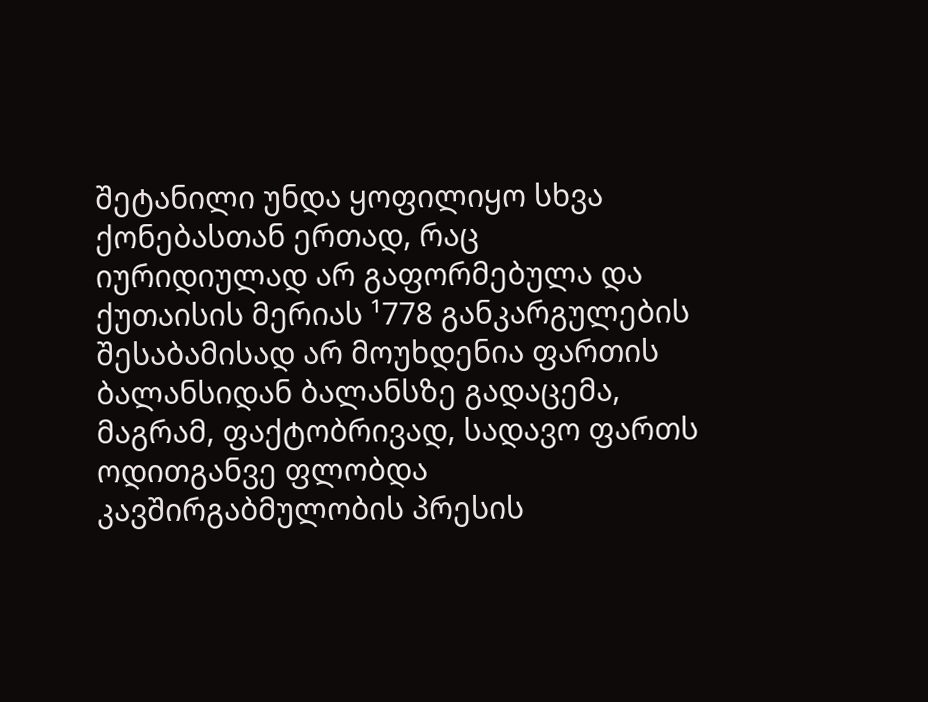შეტანილი უნდა ყოფილიყო სხვა ქონებასთან ერთად, რაც იურიდიულად არ გაფორმებულა და ქუთაისის მერიას ¹778 განკარგულების შესაბამისად არ მოუხდენია ფართის ბალანსიდან ბალანსზე გადაცემა, მაგრამ, ფაქტობრივად, სადავო ფართს ოდითგანვე ფლობდა კავშირგაბმულობის პრესის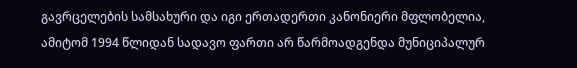გავრცელების სამსახური და იგი ერთადერთი კანონიერი მფლობელია, ამიტომ 1994 წლიდან სადავო ფართი არ წარმოადგენდა მუნიციპალურ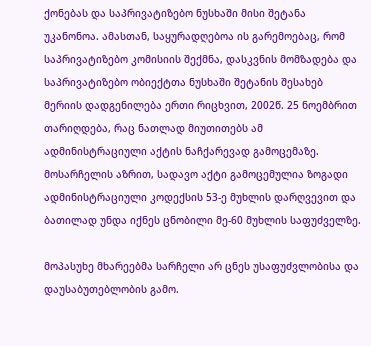ქონებას და საპრივატიზებო ნუსხაში მისი შეტანა უკანონოა. ამასთან, საყურადღებოა ის გარემოებაც, რომ საპრივატიზებო კომისიის შექმნა, დასკვნის მომზადება და საპრივატიზებო ობიექტთა ნუსხაში შეტანის შესახებ მერიის დადგენილება ერთი რიცხვით, 2002წ. 25 ნოემბრით თარიღდება, რაც ნათლად მიუთითებს ამ ადმინისტრაციული აქტის ნაჩქარევად გამოცემაზე. მოსარჩელის აზრით, სადავო აქტი გამოცემულია ზოგადი ადმინისტრაციული კოდექსის 53-ე მუხლის დარღვევით და ბათილად უნდა იქნეს ცნობილი მე-60 მუხლის საფუძველზე.

მოპასუხე მხარეებმა სარჩელი არ ცნეს უსაფუძვლობისა და დაუსაბუთებლობის გამო.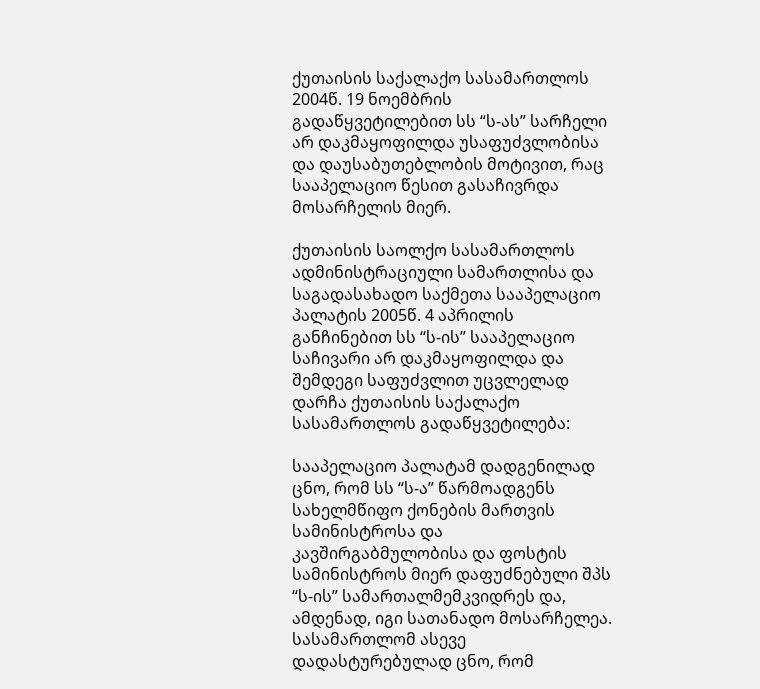ქუთაისის საქალაქო სასამართლოს 2004წ. 19 ნოემბრის გადაწყვეტილებით სს “ს-ას” სარჩელი არ დაკმაყოფილდა უსაფუძვლობისა და დაუსაბუთებლობის მოტივით, რაც სააპელაციო წესით გასაჩივრდა მოსარჩელის მიერ.

ქუთაისის საოლქო სასამართლოს ადმინისტრაციული სამართლისა და საგადასახადო საქმეთა სააპელაციო პალატის 2005წ. 4 აპრილის განჩინებით სს “ს-ის” სააპელაციო საჩივარი არ დაკმაყოფილდა და შემდეგი საფუძვლით უცვლელად დარჩა ქუთაისის საქალაქო სასამართლოს გადაწყვეტილება:

სააპელაციო პალატამ დადგენილად ცნო, რომ სს “ს-ა” წარმოადგენს სახელმწიფო ქონების მართვის სამინისტროსა და კავშირგაბმულობისა და ფოსტის სამინისტროს მიერ დაფუძნებული შპს “ს-ის” სამართალმემკვიდრეს და, ამდენად, იგი სათანადო მოსარჩელეა. სასამართლომ ასევე დადასტურებულად ცნო, რომ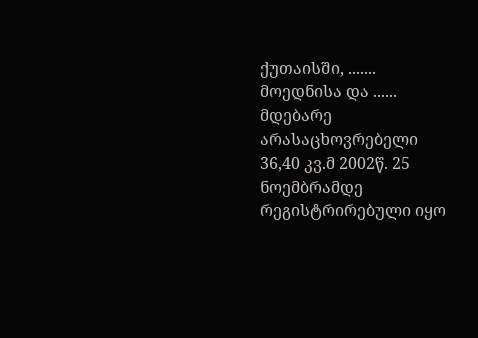ქუთაისში, ....... მოედნისა და ...... მდებარე არასაცხოვრებელი 36,40 კვ.მ 2002წ. 25 ნოემბრამდე რეგისტრირებული იყო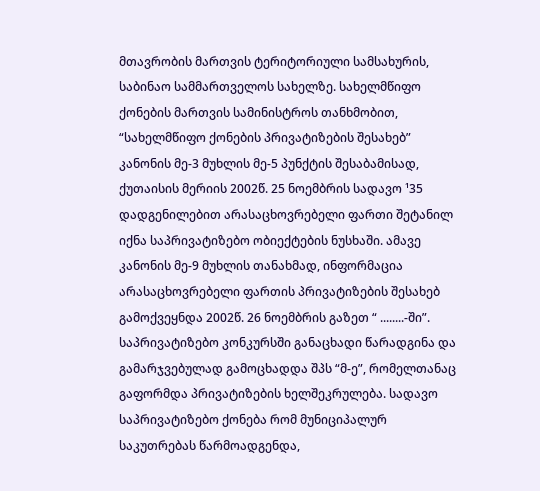მთავრობის მართვის ტერიტორიული სამსახურის, საბინაო სამმართველოს სახელზე. სახელმწიფო ქონების მართვის სამინისტროს თანხმობით, “სახელმწიფო ქონების პრივატიზების შესახებ” კანონის მე-3 მუხლის მე-5 პუნქტის შესაბამისად, ქუთაისის მერიის 2002წ. 25 ნოემბრის სადავო ¹35 დადგენილებით არასაცხოვრებელი ფართი შეტანილ იქნა საპრივატიზებო ობიექტების ნუსხაში. ამავე კანონის მე-9 მუხლის თანახმად, ინფორმაცია არასაცხოვრებელი ფართის პრივატიზების შესახებ გამოქვეყნდა 2002წ. 26 ნოემბრის გაზეთ “ ........-ში”. საპრივატიზებო კონკურსში განაცხადი წარადგინა და გამარჯვებულად გამოცხადდა შპს “მ-ე”, რომელთანაც გაფორმდა პრივატიზების ხელშეკრულება. სადავო საპრივატიზებო ქონება რომ მუნიციპალურ საკუთრებას წარმოადგენდა,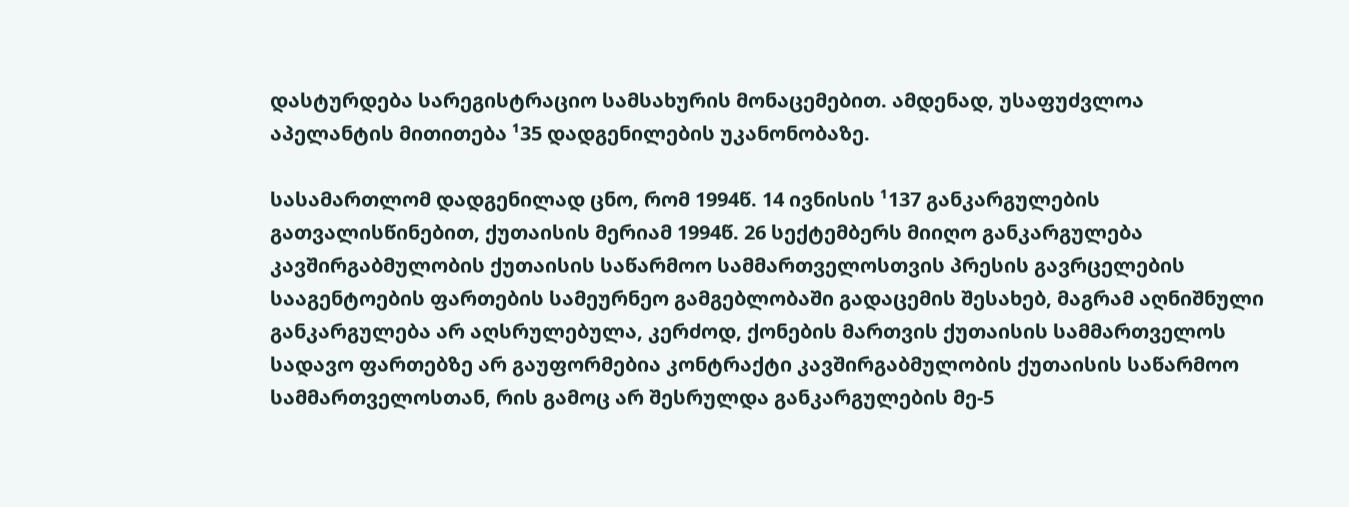დასტურდება სარეგისტრაციო სამსახურის მონაცემებით. ამდენად, უსაფუძვლოა აპელანტის მითითება ¹35 დადგენილების უკანონობაზე.

სასამართლომ დადგენილად ცნო, რომ 1994წ. 14 ივნისის ¹137 განკარგულების გათვალისწინებით, ქუთაისის მერიამ 1994წ. 26 სექტემბერს მიიღო განკარგულება კავშირგაბმულობის ქუთაისის საწარმოო სამმართველოსთვის პრესის გავრცელების სააგენტოების ფართების სამეურნეო გამგებლობაში გადაცემის შესახებ, მაგრამ აღნიშნული განკარგულება არ აღსრულებულა, კერძოდ, ქონების მართვის ქუთაისის სამმართველოს სადავო ფართებზე არ გაუფორმებია კონტრაქტი კავშირგაბმულობის ქუთაისის საწარმოო სამმართველოსთან, რის გამოც არ შესრულდა განკარგულების მე-5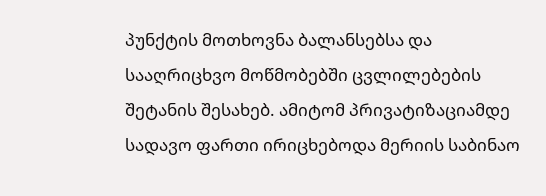პუნქტის მოთხოვნა ბალანსებსა და სააღრიცხვო მოწმობებში ცვლილებების შეტანის შესახებ. ამიტომ პრივატიზაციამდე სადავო ფართი ირიცხებოდა მერიის საბინაო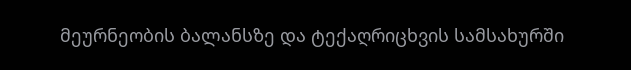მეურნეობის ბალანსზე და ტექაღრიცხვის სამსახურში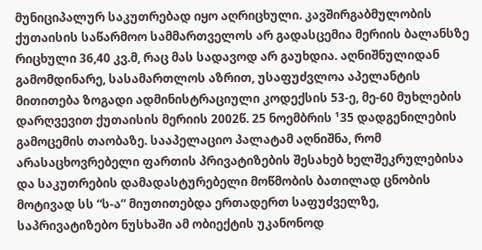მუნიციპალურ საკუთრებად იყო აღრიცხული. კავშირგაბმულობის ქუთაისის საწარმოო სამმართველოს არ გადასცემია მერიის ბალანსზე რიცხული 36,40 კვ.მ, რაც მას სადავოდ არ გაუხდია. აღნიშნულიდან გამომდინარე, სასამართლოს აზრით, უსაფუძვლოა აპელანტის მითითება ზოგადი ადმინისტრაციული კოდექსის 53-ე, მე-60 მუხლების დარღვევით ქუთაისის მერიის 2002წ. 25 ნოემბრის ¹35 დადგენილების გამოცემის თაობაზე. სააპელაციო პალატამ აღნიშნა, რომ არასაცხოვრებელი ფართის პრივატიზების შესახებ ხელშეკრულებისა და საკუთრების დამადასტურებელი მოწმობის ბათილად ცნობის მოტივად სს “ს-ა” მიუთითებდა ერთადერთ საფუძველზე, საპრივატიზებო ნუსხაში ამ ობიექტის უკანონოდ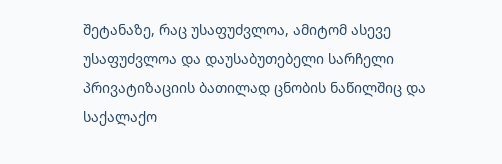შეტანაზე, რაც უსაფუძვლოა, ამიტომ ასევე უსაფუძვლოა და დაუსაბუთებელი სარჩელი პრივატიზაციის ბათილად ცნობის ნაწილშიც და საქალაქო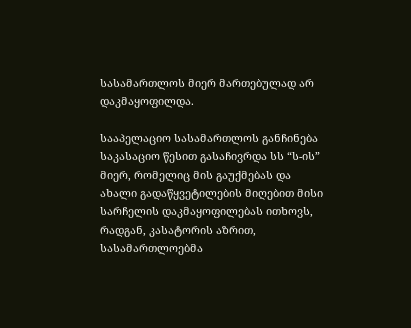სასამართლოს მიერ მართებულად არ დაკმაყოფილდა.

სააპელაციო სასამართლოს განჩინება საკასაციო წესით გასაჩივრდა სს “ს-ის” მიერ, რომელიც მის გაუქმებას და ახალი გადაწყვეტილების მიღებით მისი სარჩელის დაკმაყოფილებას ითხოვს, რადგან, კასატორის აზრით, სასამართლოებმა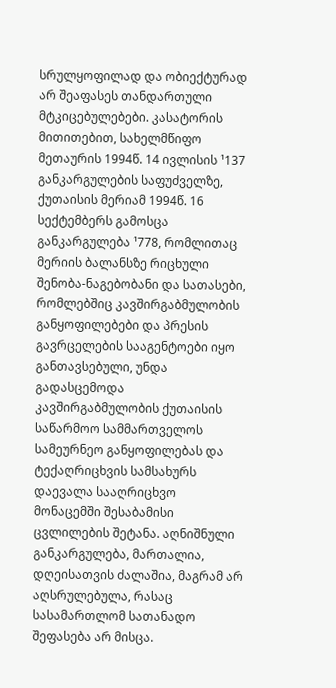სრულყოფილად და ობიექტურად არ შეაფასეს თანდართული მტკიცებულებები. კასატორის მითითებით, სახელმწიფო მეთაურის 1994წ. 14 ივლისის ¹137 განკარგულების საფუძველზე, ქუთაისის მერიამ 1994წ. 16 სექტემბერს გამოსცა განკარგულება ¹778, რომლითაც მერიის ბალანსზე რიცხული შენობა-ნაგებობანი და სათასები, რომლებშიც კავშირგაბმულობის განყოფილებები და პრესის გავრცელების სააგენტოები იყო განთავსებული, უნდა გადასცემოდა კავშირგაბმულობის ქუთაისის საწარმოო სამმართველოს სამეურნეო განყოფილებას და ტექაღრიცხვის სამსახურს დაევალა სააღრიცხვო მონაცემში შესაბამისი ცვლილების შეტანა. აღნიშნული განკარგულება, მართალია, დღეისათვის ძალაშია, მაგრამ არ აღსრულებულა, რასაც სასამართლომ სათანადო შეფასება არ მისცა.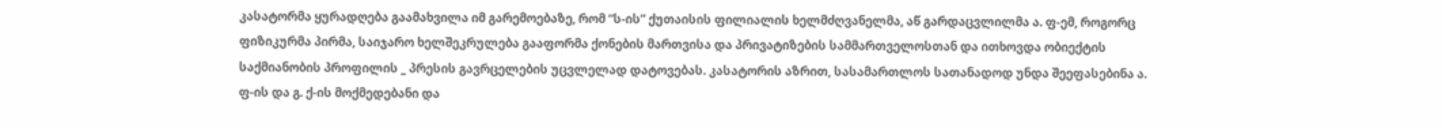კასატორმა ყურადღება გაამახვილა იმ გარემოებაზე, რომ “ს-ის” ქუთაისის ფილიალის ხელმძღვანელმა, აწ გარდაცვლილმა ა. ფ-ემ, როგორც ფიზიკურმა პირმა, საიჯარო ხელშეკრულება გააფორმა ქონების მართვისა და პრივატიზების სამმართველოსთან და ითხოვდა ობიექტის საქმიანობის პროფილის _ პრესის გავრცელების უცვლელად დატოვებას. კასატორის აზრით, სასამართლოს სათანადოდ უნდა შეეფასებინა ა. ფ-ის და გ. ქ-ის მოქმედებანი და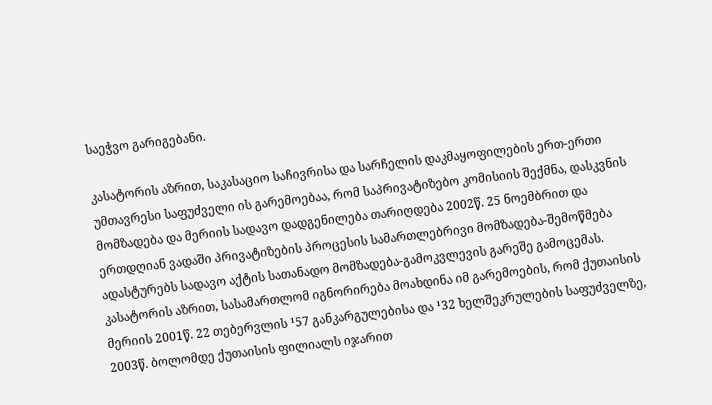საეჭვო გარიგებანი.

კასატორის აზრით, საკასაციო საჩივრისა და სარჩელის დაკმაყოფილების ერთ-ერთი უმთავრესი საფუძველი ის გარემოებაა, რომ საპრივატიზებო კომისიის შექმნა, დასკვნის მომზადება და მერიის სადავო დადგენილება თარიღდება 2002წ. 25 ნოემბრით და ერთდღიან ვადაში პრივატიზების პროცესის სამართლებრივი მომზადება-შემოწმება ადასტურებს სადავო აქტის სათანადო მომზადება-გამოკვლევის გარეშე გამოცემას. კასატორის აზრით, სასამართლომ იგნორირება მოახდინა იმ გარემოების, რომ ქუთაისის მერიის 2001წ. 22 თებერვლის ¹57 განკარგულებისა და ¹32 ხელშეკრულების საფუძველზე, 2003წ. ბოლომდე ქუთაისის ფილიალს იჯარით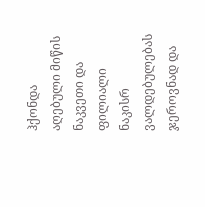ჰქონდა აღებული მიწის ნაკვეთი და ფილიალი ნაკისრ ვალდებულებას ჯეროვნად და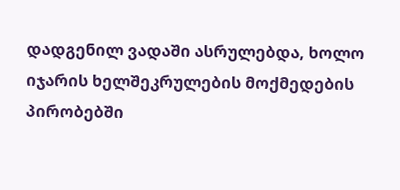დადგენილ ვადაში ასრულებდა, ხოლო იჯარის ხელშეკრულების მოქმედების პირობებში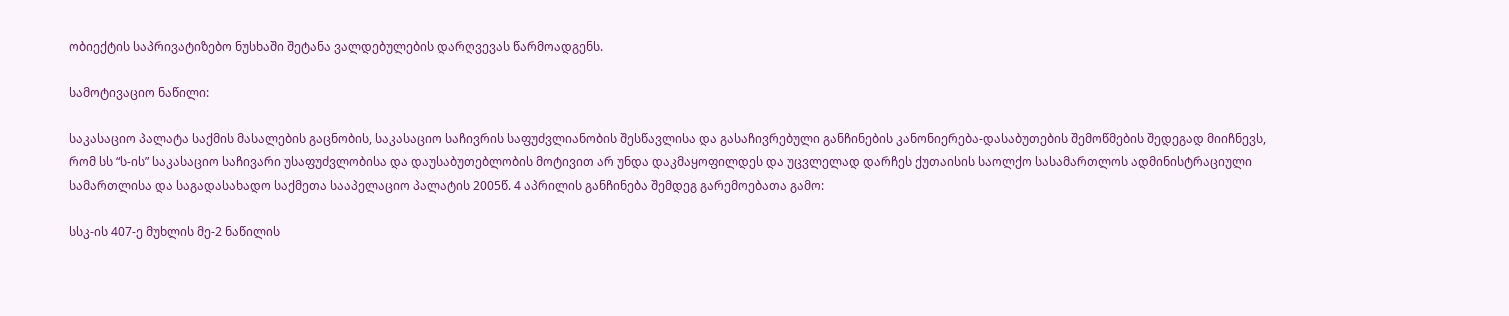ობიექტის საპრივატიზებო ნუსხაში შეტანა ვალდებულების დარღვევას წარმოადგენს.

სამოტივაციო ნაწილი:

საკასაციო პალატა საქმის მასალების გაცნობის, საკასაციო საჩივრის საფუძვლიანობის შესწავლისა და გასაჩივრებული განჩინების კანონიერება-დასაბუთების შემოწმების შედეგად მიიჩნევს, რომ სს “ს-ის” საკასაციო საჩივარი უსაფუძვლობისა და დაუსაბუთებლობის მოტივით არ უნდა დაკმაყოფილდეს და უცვლელად დარჩეს ქუთაისის საოლქო სასამართლოს ადმინისტრაციული სამართლისა და საგადასახადო საქმეთა სააპელაციო პალატის 2005წ. 4 აპრილის განჩინება შემდეგ გარემოებათა გამო:

სსკ-ის 407-ე მუხლის მე-2 ნაწილის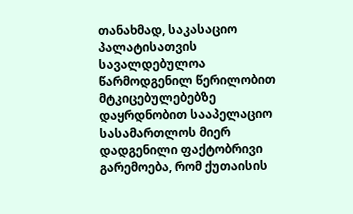თანახმად, საკასაციო პალატისათვის სავალდებულოა წარმოდგენილ წერილობით მტკიცებულებებზე დაყრდნობით სააპელაციო სასამართლოს მიერ დადგენილი ფაქტობრივი გარემოება, რომ ქუთაისის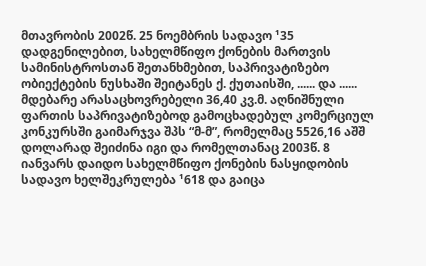მთავრობის 2002წ. 25 ნოემბრის სადავო ¹35 დადგენილებით, სახელმწიფო ქონების მართვის სამინისტროსთან შეთანხმებით, საპრივატიზებო ობიექტების ნუსხაში შეიტანეს ქ. ქუთაისში, ...... და ...... მდებარე არასაცხოვრებელი 36,40 კვ.მ. აღნიშნული ფართის საპრივატიზებოდ გამოცხადებულ კომერციულ კონკურსში გაიმარჯვა შპს “მ-მ”, რომელმაც 5526,16 აშშ დოლარად შეიძინა იგი და რომელთანაც 2003წ. 8 იანვარს დაიდო სახელმწიფო ქონების ნასყიდობის სადავო ხელშეკრულება ¹618 და გაიცა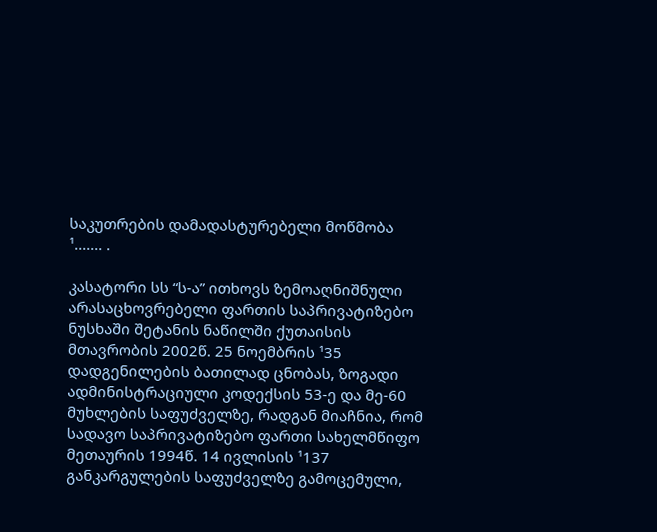საკუთრების დამადასტურებელი მოწმობა ¹....... .

კასატორი სს “ს-ა” ითხოვს ზემოაღნიშნული არასაცხოვრებელი ფართის საპრივატიზებო ნუსხაში შეტანის ნაწილში ქუთაისის მთავრობის 2002წ. 25 ნოემბრის ¹35 დადგენილების ბათილად ცნობას, ზოგადი ადმინისტრაციული კოდექსის 53-ე და მე-60 მუხლების საფუძველზე, რადგან მიაჩნია, რომ სადავო საპრივატიზებო ფართი სახელმწიფო მეთაურის 1994წ. 14 ივლისის ¹137 განკარგულების საფუძველზე გამოცემული,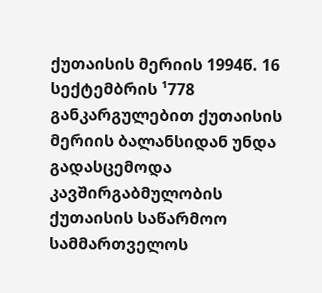ქუთაისის მერიის 1994წ. 16 სექტემბრის ¹778 განკარგულებით ქუთაისის მერიის ბალანსიდან უნდა გადასცემოდა კავშირგაბმულობის ქუთაისის საწარმოო სამმართველოს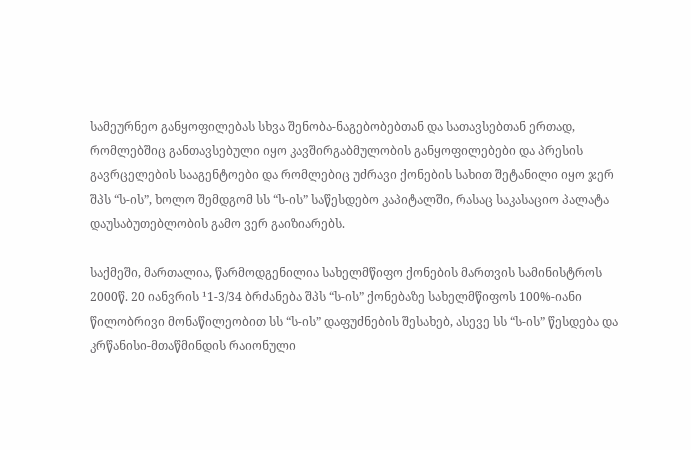სამეურნეო განყოფილებას სხვა შენობა-ნაგებობებთან და სათავსებთან ერთად, რომლებშიც განთავსებული იყო კავშირგაბმულობის განყოფილებები და პრესის გავრცელების სააგენტოები და რომლებიც უძრავი ქონების სახით შეტანილი იყო ჯერ შპს “ს-ის”, ხოლო შემდგომ სს “ს-ის” საწესდებო კაპიტალში, რასაც საკასაციო პალატა დაუსაბუთებლობის გამო ვერ გაიზიარებს.

საქმეში, მართალია, წარმოდგენილია სახელმწიფო ქონების მართვის სამინისტროს 2000წ. 20 იანვრის ¹1-3/34 ბრძანება შპს “ს-ის” ქონებაზე სახელმწიფოს 100%-იანი წილობრივი მონაწილეობით სს “ს-ის” დაფუძნების შესახებ, ასევე სს “ს-ის” წესდება და კრწანისი-მთაწმინდის რაიონული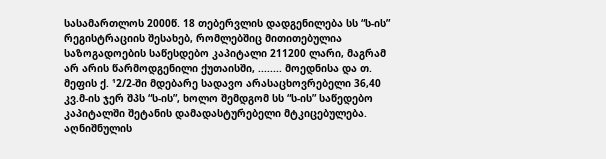სასამართლოს 2000წ. 18 თებერვლის დადგენილება სს “ს-ის” რეგისტრაციის შესახებ, რომლებშიც მითითებულია საზოგადოების საწესდებო კაპიტალი 211200 ლარი, მაგრამ არ არის წარმოდგენილი ქუთაისში, ........ მოედნისა და თ. მეფის ქ. ¹2/2-ში მდებარე სადავო არასაცხოვრებელი 36,40 კვ.მ-ის ჯერ შპს “ს-ის”, ხოლო შემდგომ სს “ს-ის” საწედებო კაპიტალში შეტანის დამადასტურებელი მტკიცებულება. აღნიშნულის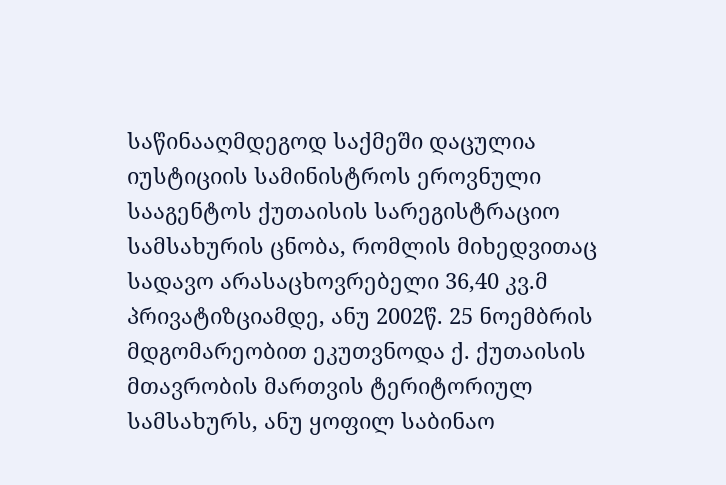საწინააღმდეგოდ საქმეში დაცულია იუსტიციის სამინისტროს ეროვნული სააგენტოს ქუთაისის სარეგისტრაციო სამსახურის ცნობა, რომლის მიხედვითაც სადავო არასაცხოვრებელი 36,40 კვ.მ პრივატიზციამდე, ანუ 2002წ. 25 ნოემბრის მდგომარეობით ეკუთვნოდა ქ. ქუთაისის მთავრობის მართვის ტერიტორიულ სამსახურს, ანუ ყოფილ საბინაო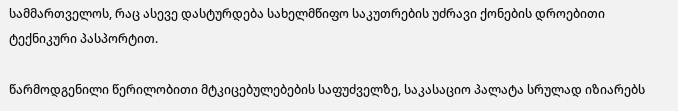სამმართველოს, რაც ასევე დასტურდება სახელმწიფო საკუთრების უძრავი ქონების დროებითი ტექნიკური პასპორტით.

წარმოდგენილი წერილობითი მტკიცებულებების საფუძველზე, საკასაციო პალატა სრულად იზიარებს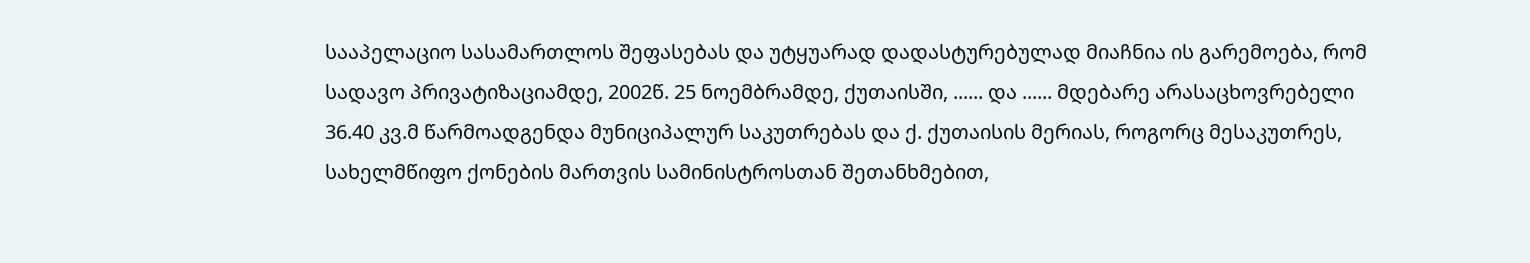სააპელაციო სასამართლოს შეფასებას და უტყუარად დადასტურებულად მიაჩნია ის გარემოება, რომ სადავო პრივატიზაციამდე, 2002წ. 25 ნოემბრამდე, ქუთაისში, ...... და ...... მდებარე არასაცხოვრებელი 36.40 კვ.მ წარმოადგენდა მუნიციპალურ საკუთრებას და ქ. ქუთაისის მერიას, როგორც მესაკუთრეს, სახელმწიფო ქონების მართვის სამინისტროსთან შეთანხმებით,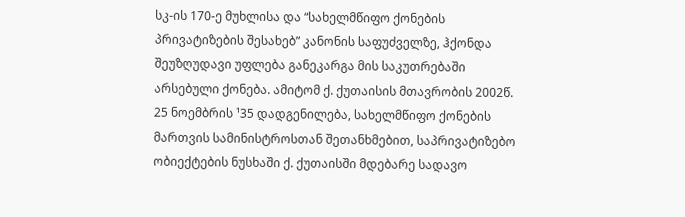სკ-ის 170-ე მუხლისა და “სახელმწიფო ქონების პრივატიზების შესახებ” კანონის საფუძველზე, ჰქონდა შეუზღუდავი უფლება განეკარგა მის საკუთრებაში არსებული ქონება. ამიტომ ქ. ქუთაისის მთავრობის 2002წ. 25 ნოემბრის ¹35 დადგენილება, სახელმწიფო ქონების მართვის სამინისტროსთან შეთანხმებით, საპრივატიზებო ობიექტების ნუსხაში ქ. ქუთაისში მდებარე სადავო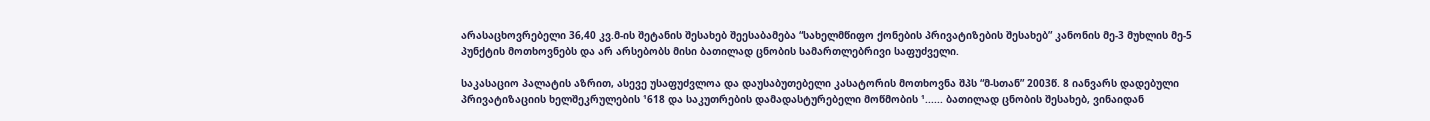არასაცხოვრებელი 36,40 კვ.მ-ის შეტანის შესახებ შეესაბამება “სახელმწიფო ქონების პრივატიზების შესახებ” კანონის მე-3 მუხლის მე-5 პუნქტის მოთხოვნებს და არ არსებობს მისი ბათილად ცნობის სამართლებრივი საფუძველი.

საკასაციო პალატის აზრით, ასევე უსაფუძვლოა და დაუსაბუთებელი კასატორის მოთხოვნა შპს “მ-სთან” 2003წ. 8 იანვარს დადებული პრივატიზაციის ხელშეკრულების ¹618 და საკუთრების დამადასტურებელი მოწმობის ¹...... ბათილად ცნობის შესახებ, ვინაიდან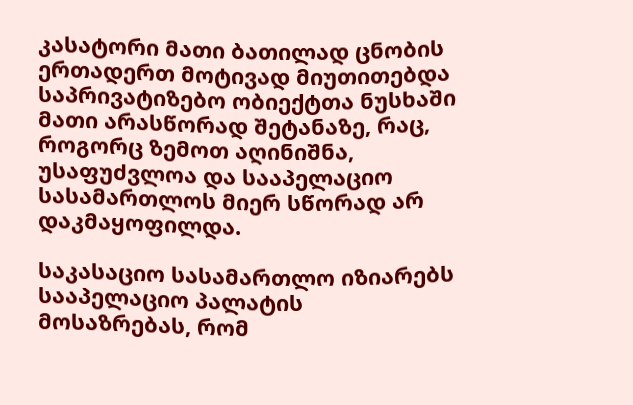კასატორი მათი ბათილად ცნობის ერთადერთ მოტივად მიუთითებდა საპრივატიზებო ობიექტთა ნუსხაში მათი არასწორად შეტანაზე, რაც, როგორც ზემოთ აღინიშნა, უსაფუძვლოა და სააპელაციო სასამართლოს მიერ სწორად არ დაკმაყოფილდა.

საკასაციო სასამართლო იზიარებს სააპელაციო პალატის მოსაზრებას, რომ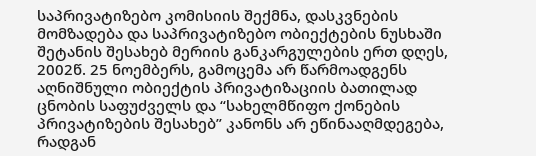საპრივატიზებო კომისიის შექმნა, დასკვნების მომზადება და საპრივატიზებო ობიექტების ნუსხაში შეტანის შესახებ მერიის განკარგულების ერთ დღეს, 2002წ. 25 ნოემბერს, გამოცემა არ წარმოადგენს აღნიშნული ობიექტის პრივატიზაციის ბათილად ცნობის საფუძველს და “სახელმწიფო ქონების პრივატიზების შესახებ” კანონს არ ეწინააღმდეგება, რადგან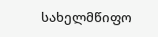სახელმწიფო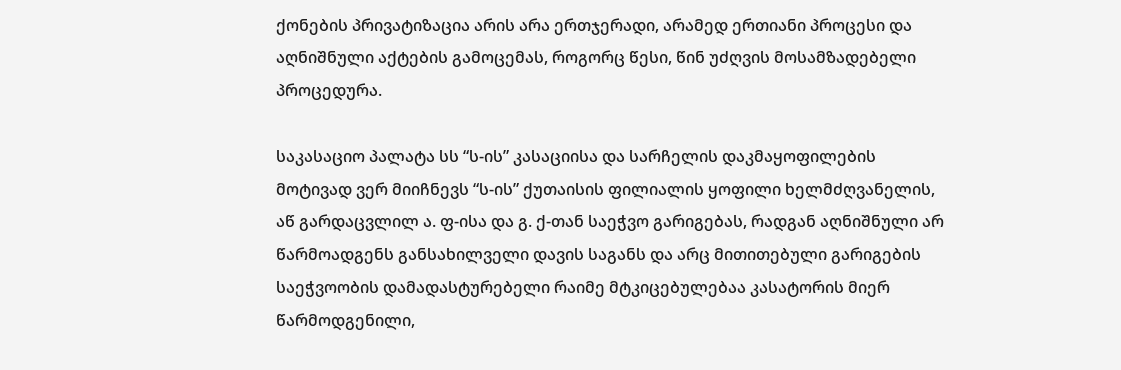ქონების პრივატიზაცია არის არა ერთჯერადი, არამედ ერთიანი პროცესი და აღნიშნული აქტების გამოცემას, როგორც წესი, წინ უძღვის მოსამზადებელი პროცედურა.

საკასაციო პალატა სს “ს-ის” კასაციისა და სარჩელის დაკმაყოფილების მოტივად ვერ მიიჩნევს “ს-ის” ქუთაისის ფილიალის ყოფილი ხელმძღვანელის, აწ გარდაცვლილ ა. ფ-ისა და გ. ქ-თან საეჭვო გარიგებას, რადგან აღნიშნული არ წარმოადგენს განსახილველი დავის საგანს და არც მითითებული გარიგების საეჭვოობის დამადასტურებელი რაიმე მტკიცებულებაა კასატორის მიერ წარმოდგენილი,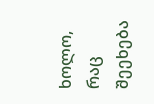ხოლო, რაც შეეხება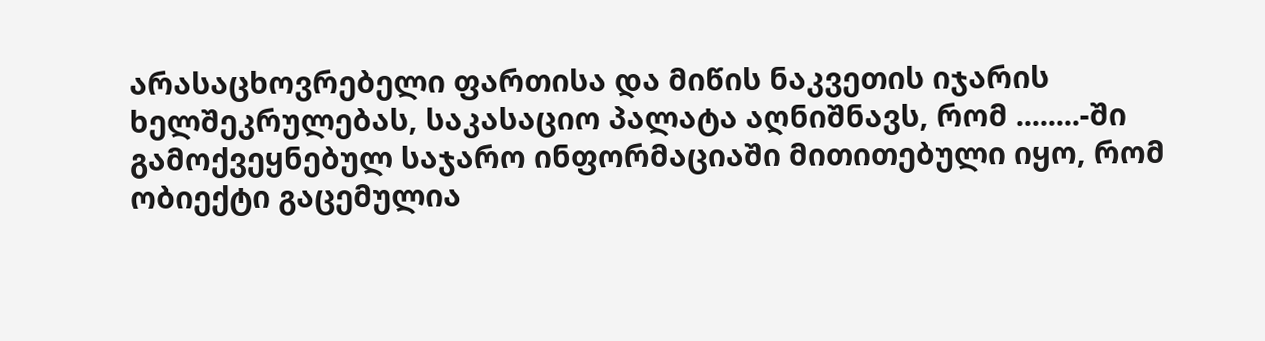არასაცხოვრებელი ფართისა და მიწის ნაკვეთის იჯარის ხელშეკრულებას, საკასაციო პალატა აღნიშნავს, რომ ........-ში გამოქვეყნებულ საჯარო ინფორმაციაში მითითებული იყო, რომ ობიექტი გაცემულია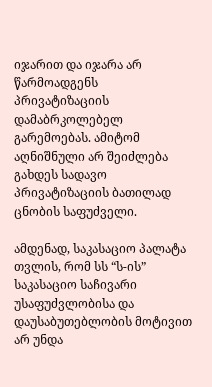იჯარით და იჯარა არ წარმოადგენს პრივატიზაციის დამაბრკოლებელ გარემოებას. ამიტომ აღნიშნული არ შეიძლება გახდეს სადავო პრივატიზაციის ბათილად ცნობის საფუძველი.

ამდენად, საკასაციო პალატა თვლის, რომ სს “ს-ის” საკასაციო საჩივარი უსაფუძვლობისა და დაუსაბუთებლობის მოტივით არ უნდა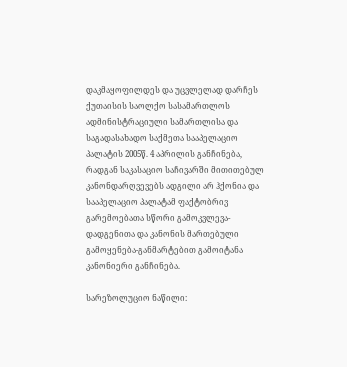დაკმაყოფილდეს და უცვლელად დარჩეს ქუთაისის საოლქო სასამართლოს ადმინისტრაციული სამართლისა და საგადასახადო საქმეთა სააპელაციო პალატის 2005წ. 4 აპრილის განჩინება, რადგან საკასაციო საჩივარში მითითებულ კანონდარღვევებს ადგილი არ ჰქონია და სააპელაციო პალატამ ფაქტობრივ გარემოებათა სწორი გამოკვლევა-დადგენითა და კანონის მართებული გამოყენება-განმარტებით გამოიტანა კანონიერი განჩინება.

სარეზოლუციო ნაწილი: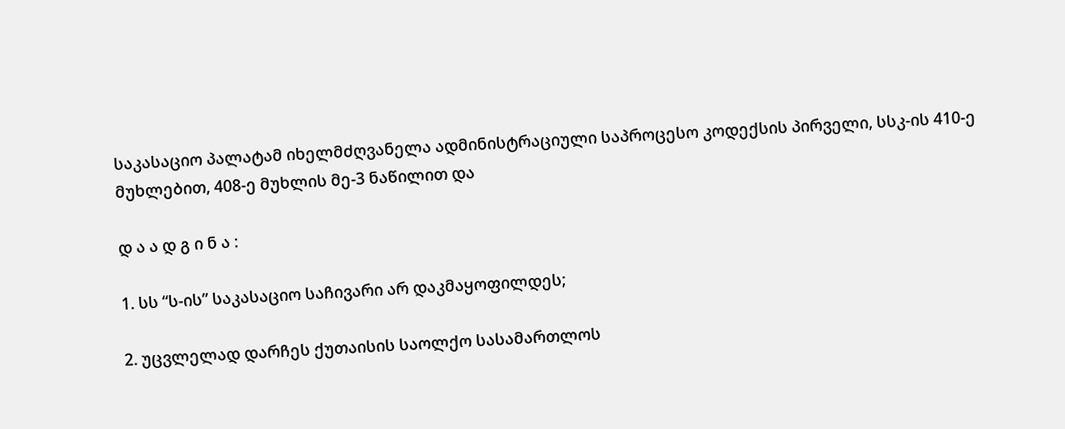საკასაციო პალატამ იხელმძღვანელა ადმინისტრაციული საპროცესო კოდექსის პირველი, სსკ-ის 410-ე მუხლებით, 408-ე მუხლის მე-3 ნაწილით და

დ ა ა დ გ ი ნ ა :

1. სს “ს-ის” საკასაციო საჩივარი არ დაკმაყოფილდეს;

2. უცვლელად დარჩეს ქუთაისის საოლქო სასამართლოს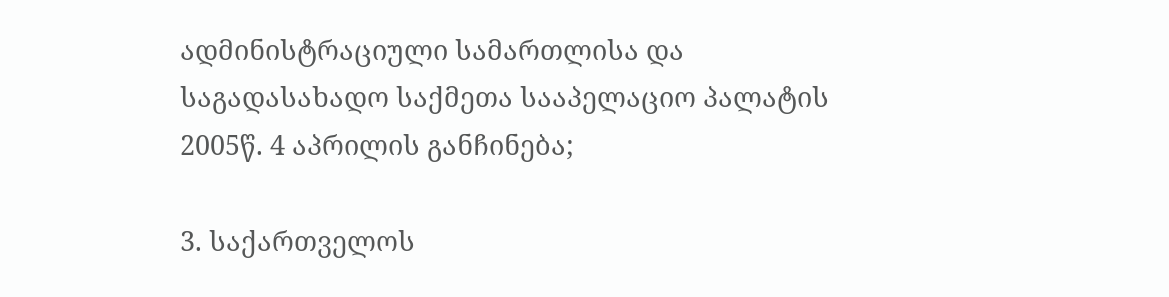ადმინისტრაციული სამართლისა და საგადასახადო საქმეთა სააპელაციო პალატის 2005წ. 4 აპრილის განჩინება;

3. საქართველოს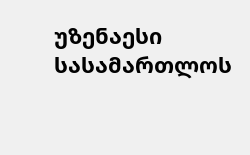უზენაესი სასამართლოს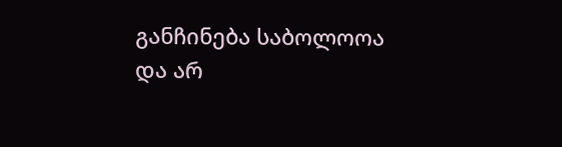განჩინება საბოლოოა და არ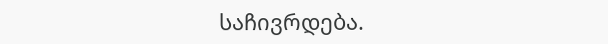საჩივრდება.